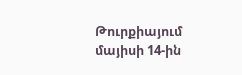Թուրքիայում
մայիսի 14-ին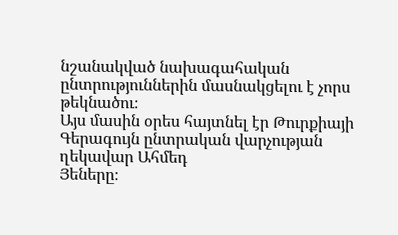նշանակված նախագահական ընտրություններին մասնակցելու է չորս թեկնածու։
Այս մասին օրես հայտնել էր Թուրքիայի Գերագույն ընտրական վարչության ղեկավար Ահմեդ
Յեները։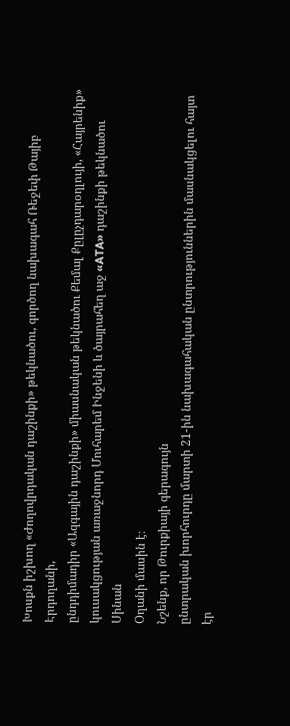Խոսքն իշխող «Ժողովրդական դաշինքի» թեկնածու, գործող նախագահ Ռեջեփ Թայիբ Էրդողանի,
ընդդիմադիր «Ազգային դաշինքի» միասնական թեկնածու Քեմալ Քըլըչդարօղլույի, «Հայրենիք»
կուսակցության առաջնորդ Մուհարեմ Ինջենի և ծայրահեղ աջ «ATA» դաշինքի թեկնածու Սինան
Օղանի մասին է։
Նշենք, որ Թուրքիայի գերագույն
ընտրական խորհուրդը մարտի 21-ին նախագահական ընտրություններին մասնակցելու հայտ էր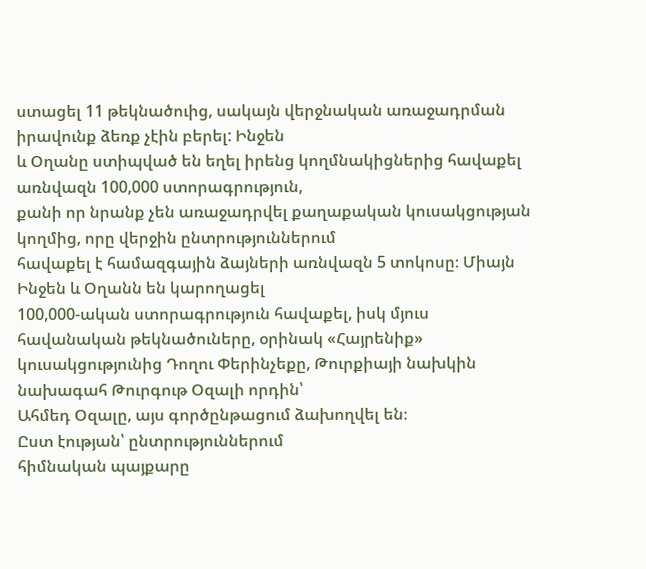ստացել 11 թեկնածուից, սակայն վերջնական առաջադրման իրավունք ձեռք չէին բերել: Ինջեն
և Օղանը ստիպված են եղել իրենց կողմնակիցներից հավաքել առնվազն 100,000 ստորագրություն,
քանի որ նրանք չեն առաջադրվել քաղաքական կուսակցության կողմից, որը վերջին ընտրություններում
հավաքել է համազգային ձայների առնվազն 5 տոկոսը։ Միայն Ինջեն և Օղանն են կարողացել
100,000-ական ստորագրություն հավաքել, իսկ մյուս հավանական թեկնածուները, օրինակ «Հայրենիք»
կուսակցությունից Դողու Փերինչեքը, Թուրքիայի նախկին նախագահ Թուրգութ Օզալի որդին՝
Ահմեդ Օզալը, այս գործընթացում ձախողվել են։
Ըստ էության՝ ընտրություններում
հիմնական պայքարը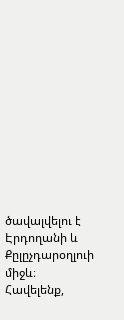ծավալվելու է Էրդողանի և Քըլըչդարօղլուի միջև։ Հավելենք,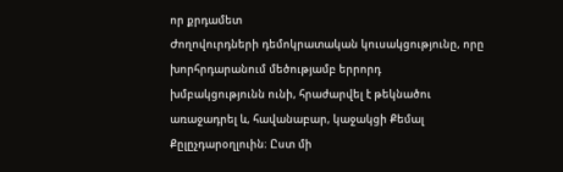որ քրդամետ
Ժողովուրդների դեմոկրատական կուսակցությունը, որը խորհրդարանում մեծությամբ երրորդ
խմբակցությունն ունի, հրաժարվել է թեկնածու առաջադրել և, հավանաբար, կաջակցի Քեմալ
Քըլըչդարօղլուին։ Ըստ մի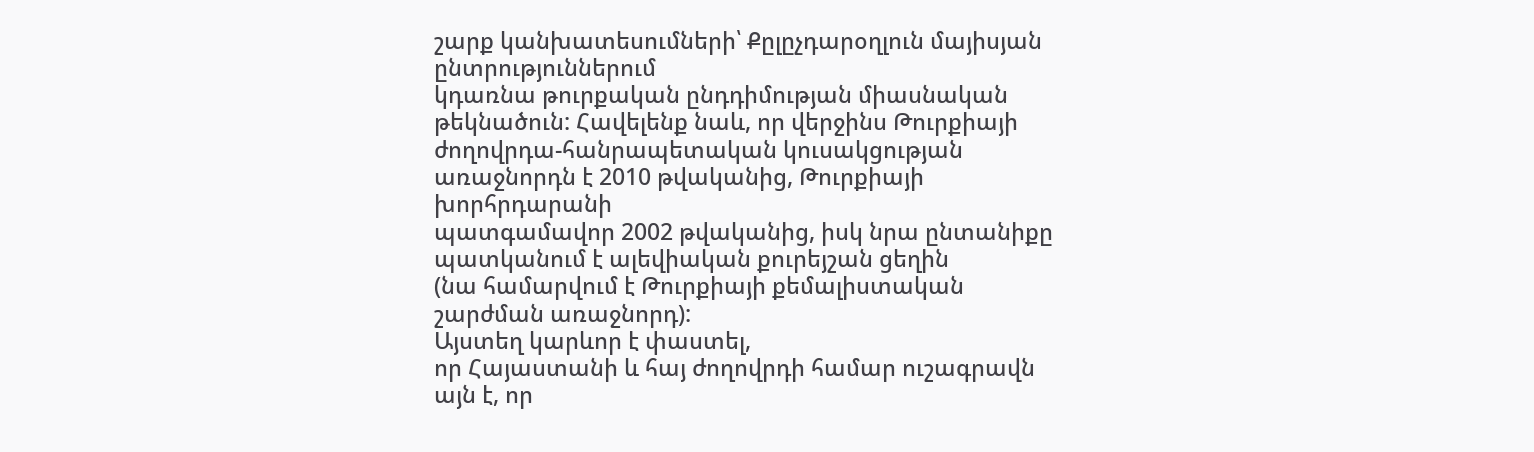շարք կանխատեսումների՝ Քըլըչդարօղլուն մայիսյան ընտրություններում
կդառնա թուրքական ընդդիմության միասնական թեկնածուն: Հավելենք նաև, որ վերջինս Թուրքիայի
ժողովրդա-հանրապետական կուսակցության առաջնորդն է 2010 թվականից, Թուրքիայի խորհրդարանի
պատգամավոր 2002 թվականից, իսկ նրա ընտանիքը պատկանում է ալեվիական քուրեյշան ցեղին
(նա համարվում է Թուրքիայի քեմալիստական շարժման առաջնորդ):
Այստեղ կարևոր է փաստել,
որ Հայաստանի և հայ ժողովրդի համար ուշագրավն այն է, որ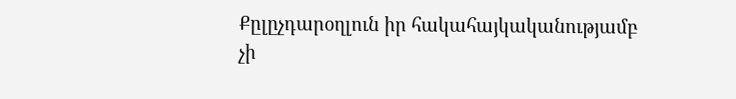Քըլըչդարօղլուն իր հակահայկականությամբ
չի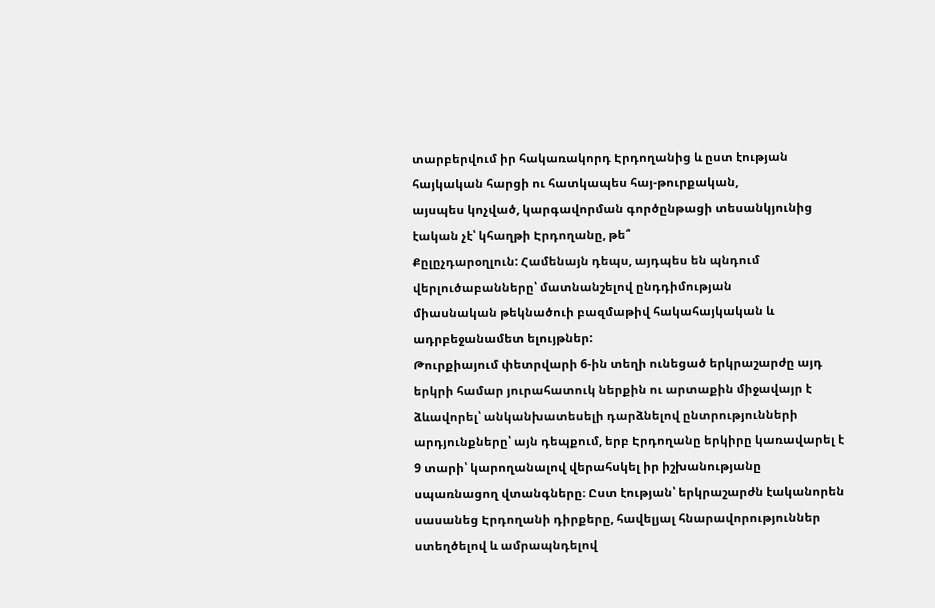տարբերվում իր հակառակորդ Էրդողանից և ըստ էության հայկական հարցի ու հատկապես հայ-թուրքական,
այսպես կոչված, կարգավորման գործընթացի տեսանկյունից էական չէ՝ կհաղթի Էրդողանը, թե՞
Քըլըչդարօղլուն: Համենայն դեպս, այդպես են պնդում վերլուծաբանները՝ մատնանշելով ընդդիմության
միասնական թեկնածուի բազմաթիվ հակահայկական և ադրբեջանամետ ելույթներ:
Թուրքիայում փետրվարի 6-ին տեղի ունեցած երկրաշարժը այդ երկրի համար յուրահատուկ ներքին ու արտաքին միջավայր է ձևավորել՝ անկանխատեսելի դարձնելով ընտրությունների արդյունքները՝ այն դեպքում, երբ Էրդողանը երկիրը կառավարել է 9 տարի՝ կարողանալով վերահսկել իր իշխանությանը սպառնացող վտանգները։ Ըստ էության՝ երկրաշարժն էականորեն սասանեց Էրդողանի դիրքերը, հավելյալ հնարավորություններ ստեղծելով և ամրապնդելով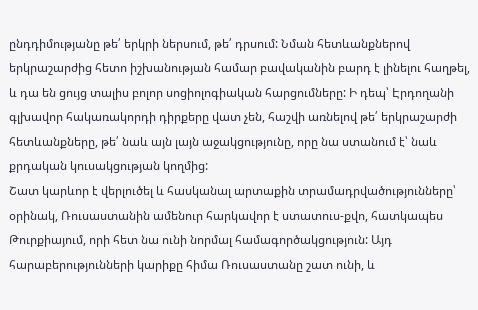ընդդիմությանը թե՛ երկրի ներսում, թե՛ դրսում: Նման հետևանքներով երկրաշարժից հետո իշխանության համար բավականին բարդ է լինելու հաղթել, և դա են ցույց տալիս բոլոր սոցիոլոգիական հարցումները: Ի դեպ՝ Էրդողանի գլխավոր հակառակորդի դիրքերը վատ չեն, հաշվի առնելով թե՛ երկրաշարժի հետևանքները, թե՛ նաև այն լայն աջակցությունը, որը նա ստանում է՝ նաև քրդական կուսակցության կողմից:
Շատ կարևոր է վերլուծել և հասկանալ արտաքին տրամադրվածությունները՝ օրինակ, Ռուսաստանին ամենուր հարկավոր է ստատուս-քվո, հատկապես Թուրքիայում, որի հետ նա ունի նորմալ համագործակցություն: Այդ հարաբերությունների կարիքը հիմա Ռուսաստանը շատ ունի, և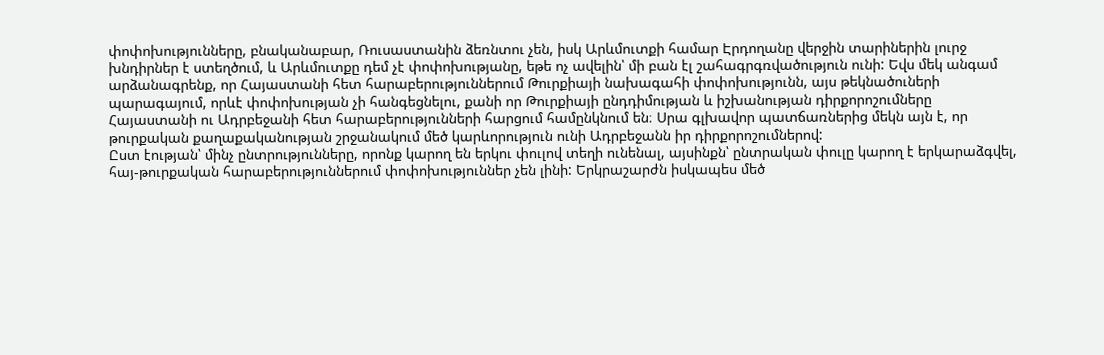փոփոխությունները, բնականաբար, Ռուսաստանին ձեռնտու չեն, իսկ Արևմուտքի համար Էրդողանը վերջին տարիներին լուրջ խնդիրներ է ստեղծում, և Արևմուտքը դեմ չէ փոփոխությանը, եթե ոչ ավելին՝ մի բան էլ շահագրգռվածություն ունի: Եվս մեկ անգամ արձանագրենք, որ Հայաստանի հետ հարաբերություններում Թուրքիայի նախագահի փոփոխությունն, այս թեկնածուների պարագայում, որևէ փոփոխության չի հանգեցնելու, քանի որ Թուրքիայի ընդդիմության և իշխանության դիրքորոշումները Հայաստանի ու Ադրբեջանի հետ հարաբերությունների հարցում համընկնում են։ Սրա գլխավոր պատճառներից մեկն այն է, որ թուրքական քաղաքականության շրջանակում մեծ կարևորություն ունի Ադրբեջանն իր դիրքորոշումներով:
Ըստ էության՝ մինչ ընտրությունները, որոնք կարող են երկու փուլով տեղի ունենալ, այսինքն՝ ընտրական փուլը կարող է երկարաձգվել, հայ-թուրքական հարաբերություններում փոփոխություններ չեն լինի: Երկրաշարժն իսկապես մեծ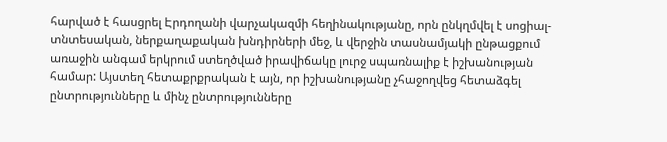հարված է հասցրել Էրդողանի վարչակազմի հեղինակությանը, որն ընկղմվել է սոցիալ-տնտեսական, ներքաղաքական խնդիրների մեջ, և վերջին տասնամյակի ընթացքում առաջին անգամ երկրում ստեղծված իրավիճակը լուրջ սպառնալիք է իշխանության համար: Այստեղ հետաքրքրական է այն, որ իշխանությանը չհաջողվեց հետաձգել ընտրությունները և մինչ ընտրությունները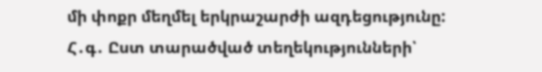մի փոքր մեղմել երկրաշարժի ազդեցությունը:
Հ․գ․ Ըստ տարածված տեղեկությունների՝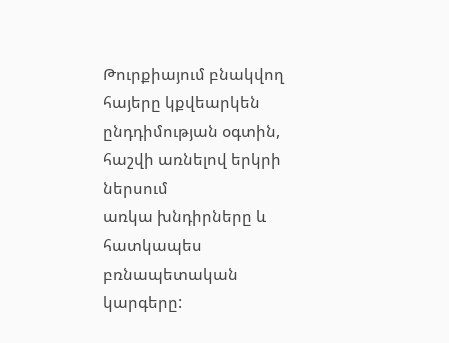Թուրքիայում բնակվող հայերը կքվեարկեն ընդդիմության օգտին, հաշվի առնելով երկրի ներսում
առկա խնդիրները և հատկապես բռնապետական կարգերը: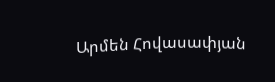Արմեն Հովասափյան